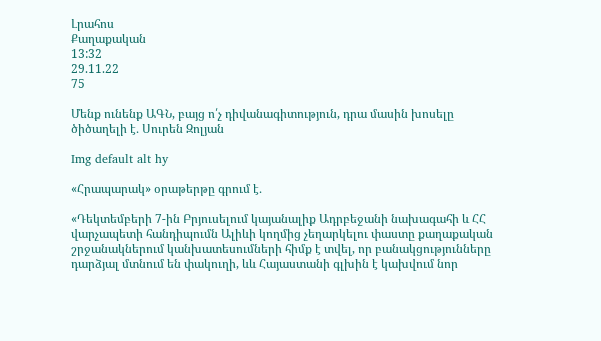Լրահոս
Քաղաքական
13:32
29.11.22
75

Մենք ունենք ԱԳՆ, բայց ո՛չ դիվանագիտություն, դրա մասին խոսելը ծիծաղելի է․ Սուրեն Զոլյան

Img default alt hy

«Հրապարակ» օրաթերթը գրում է․

«Դեկտեմբերի 7-ին Բրյուսելում կայանալիք Ադրբեջանի նախագահի և ՀՀ վարչապետի հանդիպումն Ալիևի կողմից չեղարկելու փաստը քաղաքական շրջանակներում կանխատեսումների հիմք է տվել, որ բանակցությունները դարձյալ մտնում են փակուղի, ևև Հայաստանի գլխին է կախվում նոր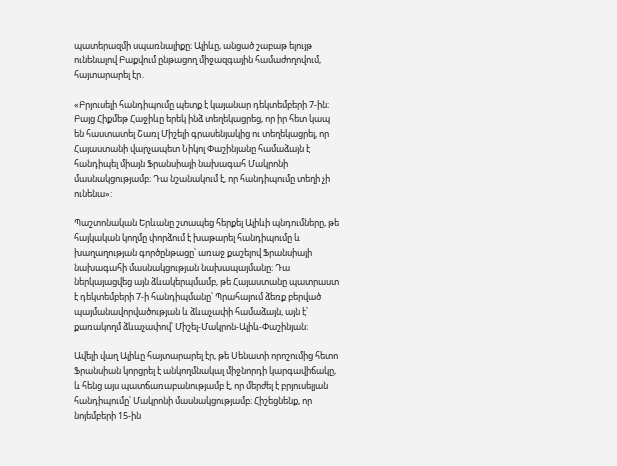պատերազմի սպառնալիքը։ Ալիևը, անցած շաբաթ ելույթ ունենալով Բաքվում ընթացող միջազգային համաժողովում, հայտարարել էր․

«Բրյուսելի հանդիպումը պետք է կայանար դեկտեմբերի 7-ին։ Բայց Հիքմեթ Հաջիևը երեկ ինձ տեղեկացրեց, որ իր հետ կապ են հաստատել Շառլ Միշելի գրասենյակից ու տեղեկացրել, որ Հայաստանի վարչապետ Նիկոլ Փաշինյանը համաձայն է հանդիպել միայն Ֆրանսիայի նախագահ Մակրոնի մասնակցությամբ։ Դա նշանակում է, որ հանդիպումը տեղի չի ունենա»:

Պաշտոնական Երևանը շտապեց հերքել Ալիևի պնդումները, թե հայկական կողմը փորձում է խաթարել հանդիպումը և խաղաղության գործընթացը՝ առաջ քաշելով Ֆրանսիայի նախագահի մասնակցության նախապայմանը։ Դա ներկայացվեց այն ձևակերպմամբ, թե Հայաստանը պատրաստ է դեկտեմբերի 7-ի հանդիպմանը՝ Պրահայում ձեռք բերված պայմանավորվածության և ձևաչափի համաձայն, այն է՝ քառակողմ ձևաչափով՝ Միշել-Մակրոն-Ալիև-Փաշինյան։

Ավելի վաղ Ալիևը հայտարարել էր, թե Սենատի որոշումից հետո Ֆրանսիան կորցրել է անկողմնակալ միջնորդի կարգավիճակը, և հենց այս պատճառաբանությամբ է, որ մերժել է բրյուսելյան հանդիպումը՝ Մակրոնի մասնակցությամբ։ Հիշեցնենք, որ նոյեմբերի 15-ին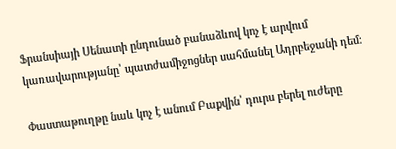Ֆրանսիայի Սենատի ընդունած բանաձևով կոչ է արվում կառավարությանը՝ պատժամիջոցներ սահմանել Ադրբեջանի դեմ։

Փաստաթուղթը նաև կոչ է անում Բաքվին՝ դուրս բերել ուժերը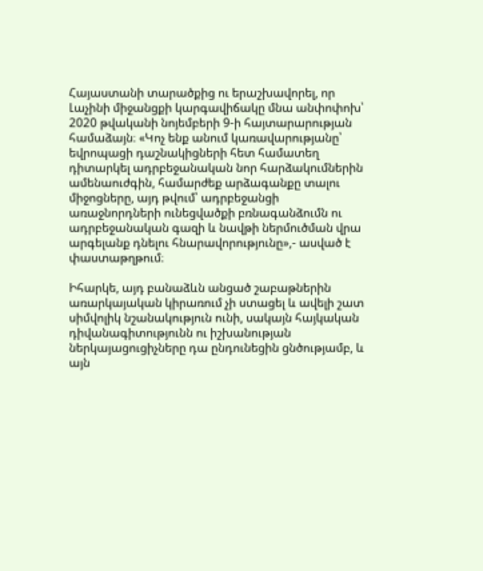Հայաստանի տարածքից ու երաշխավորել, որ Լաչինի միջանցքի կարգավիճակը մնա անփոփոխ՝ 2020 թվականի նոյեմբերի 9-ի հայտարարության համաձայն։ «Կոչ ենք անում կառավարությանը՝ եվրոպացի դաշնակիցների հետ համատեղ դիտարկել ադրբեջանական նոր հարձակումներին ամենաուժգին, համարժեք արձագանքը տալու միջոցները, այդ թվում՝ ադրբեջանցի առաջնորդների ունեցվածքի բռնագանձումն ու ադրբեջանական գազի և նավթի ներմուծման վրա արգելանք դնելու հնարավորությունը»,- ասված է փաստաթղթում։

Իհարկե, այդ բանաձևն անցած շաբաթներին առարկայական կիրառում չի ստացել և ավելի շատ սիմվոլիկ նշանակություն ունի, սակայն հայկական դիվանագիտությունն ու իշխանության ներկայացուցիչները դա ընդունեցին ցնծությամբ, և այն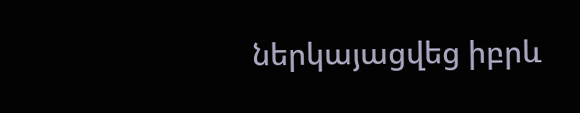ներկայացվեց իբրև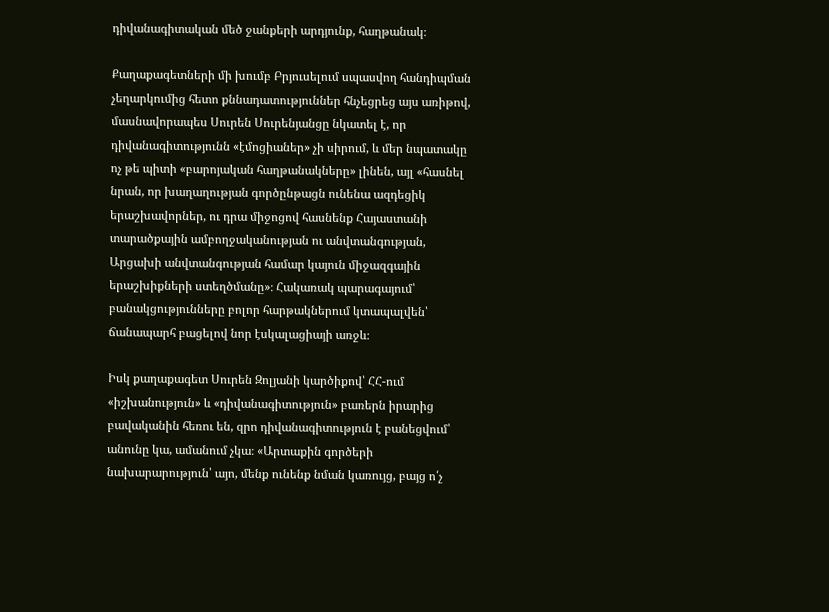դիվանագիտական մեծ ջանքերի արդյունք, հաղթանակ։

Քաղաքագետների մի խումբ Բրյուսելում սպասվող հանդիպման չեղարկումից հետո քննադատություններ հնչեցրեց այս առիթով, մասնավորապես Սուրեն Սուրենյանցը նկատել է, որ դիվանագիտությունն «էմոցիաներ» չի սիրում, և մեր նպատակը ոչ թե պիտի «բարոյական հաղթանակները» լինեն, այլ «հասնել նրան, որ խաղաղության գործընթացն ունենա ազդեցիկ երաշխավորներ, ու դրա միջոցով հասնենք Հայաստանի տարածքային ամբողջականության ու անվտանգության, Արցախի անվտանգության համար կայուն միջազգային երաշխիքների ստեղծմանը»։ Հակառակ պարագայում՝ բանակցությունները բոլոր հարթակներում կտապալվեն՝ ճանապարհ բացելով նոր էսկալացիայի առջև։

Իսկ քաղաքագետ Սուրեն Զոլյանի կարծիքով՝ ՀՀ-ում «իշխանություն» և «դիվանագիտություն» բառերն իրարից բավականին հեռու են, զրո դիվանագիտություն է բանեցվում՝ անունը կա, ամանում չկա։ «Արտաքին գործերի նախարարություն՝ այո, մենք ունենք նման կառույց, բայց ո՛չ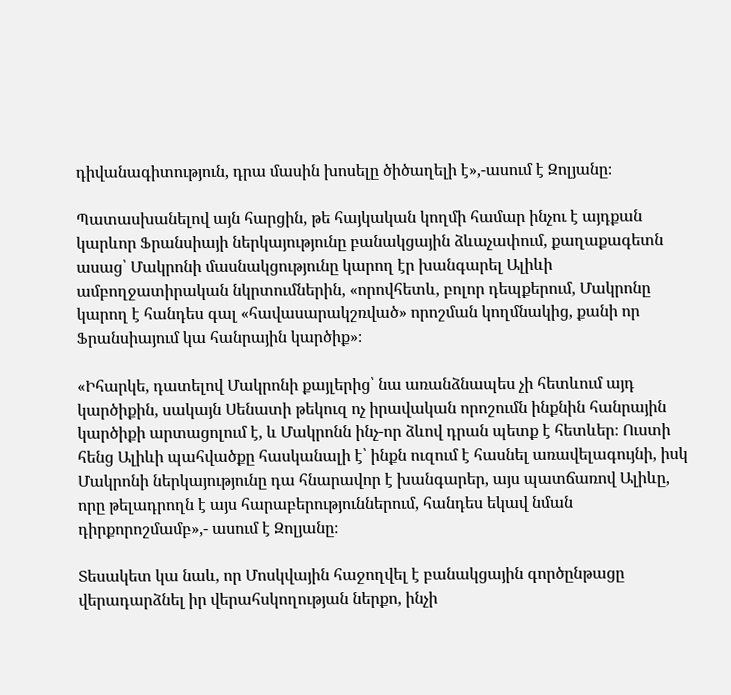դիվանագիտություն, դրա մասին խոսելը ծիծաղելի է»,-ասում է Զոլյանը։

Պատասխանելով այն հարցին, թե հայկական կողմի համար ինչու է այդքան կարևոր Ֆրանսիայի ներկայությունը բանակցային ձևաչափում, քաղաքագետն ասաց՝ Մակրոնի մասնակցությունը կարող էր խանգարել Ալիևի ամբողջատիրական նկրտումներին, «որովհետև, բոլոր դեպքերում, Մակրոնը կարող է հանդես գալ «հավասարակշռված» որոշման կողմնակից, քանի որ Ֆրանսիայում կա հանրային կարծիք»։

«Իհարկե, դատելով Մակրոնի քայլերից՝ նա առանձնապես չի հետևում այդ կարծիքին, սակայն Սենատի թեկուզ ոչ իրավական որոշումն ինքնին հանրային կարծիքի արտացոլում է, և Մակրոնն ինչ-որ ձևով դրան պետք է հետևեր։ Ուստի հենց Ալիևի պահվածքը հասկանալի է՝ ինքն ուզում է հասնել առավելագույնի, իսկ Մակրոնի ներկայությունը դա հնարավոր է խանգարեր, այս պատճառով Ալիևը, որը թելադրողն է այս հարաբերություններում, հանդես եկավ նման դիրքորոշմամբ»,- ասում է Զոլյանը։

Տեսակետ կա նաև, որ Մոսկվային հաջողվել է բանակցային գործընթացը վերադարձնել իր վերահսկողության ներքո, ինչի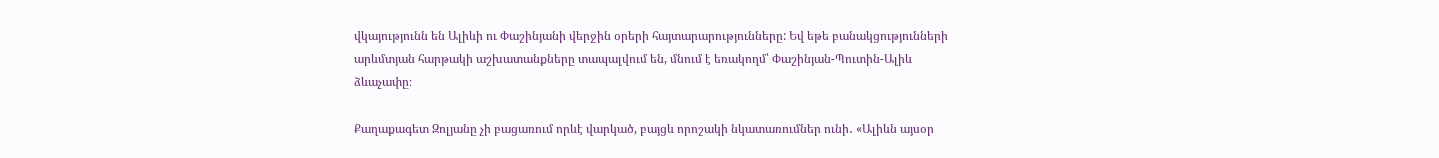վկայությունն են Ալիևի ու Փաշինյանի վերջին օրերի հայտարարությունները: Եվ եթե բանակցությունների արևմտյան հարթակի աշխատանքները տապալվում են, մնում է եռակողմ՝ Փաշինյան-Պուտին-Ալիև ձևաչափը։

Քաղաքագետ Զոլյանը չի բացառում որևէ վարկած, բայցև որոշակի նկատառումներ ունի․ «Ալիևն այսօր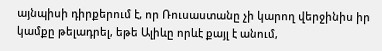այնպիսի դիրքերում է, որ Ռուսաստանը չի կարող վերջինիս իր կամքը թելադրել, եթե Ալիևը որևէ քայլ է անում,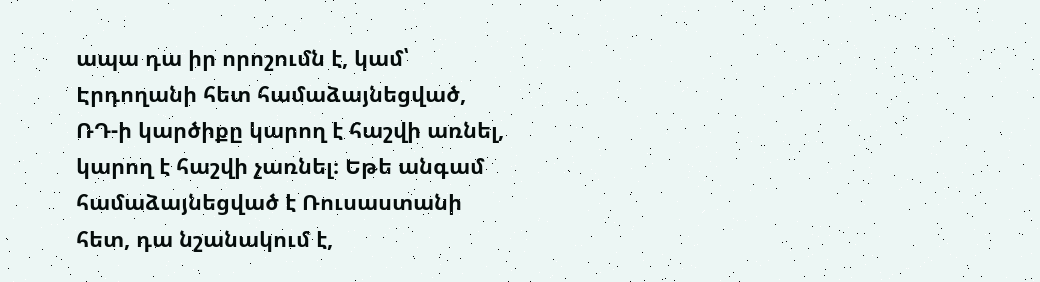ապա դա իր որոշումն է, կամ՝ Էրդողանի հետ համաձայնեցված, ՌԴ-ի կարծիքը կարող է հաշվի առնել, կարող է հաշվի չառնել։ Եթե անգամ համաձայնեցված է Ռուսաստանի հետ, դա նշանակում է,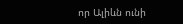որ Ալիևն ունի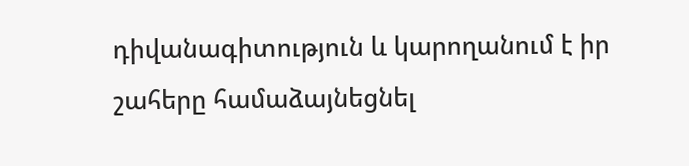դիվանագիտություն և կարողանում է իր շահերը համաձայնեցնել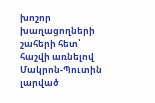խոշոր խաղացողների շահերի հետ՝ հաշվի առնելով Մակրոն-Պուտին լարված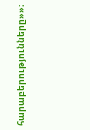հարաբերությունները»»։